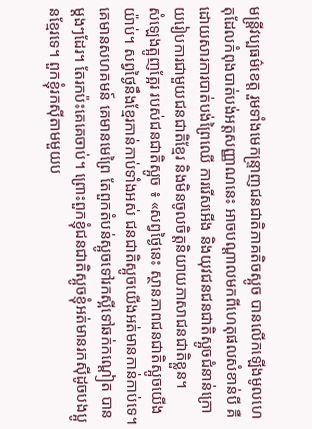មន្ត្រីវប្បធម៌ខេត្ត រួមទាំងមេកន្ទ្រាញជនជាតិភាគតិចស្អូច បានលើកឡើងមូលហេតុដែលកំពុងបាត់បង់អត្តសញ្ញាណនេះ អាចបណ្ដាលមកពីហេតុផលសំខាន់បី គឺដោយសារការបាត់បង់ព្រៃឈើ ការរើសអើង និងយុវជនជនជាតិស្អូចជំនាន់ក្រោយរៀបការជាមួយជនជាតិខ្មែរ និងមិនចូលចិត្តនិយាយភាសាជនជាតិខ្លួន។
សំឡេងត្អូញត្អែរ របស់ជនជាតិស្អូច ៖ «សព្វថ្ងៃនេះ ស្ថានភាពជនជាតិស្អូចយើងយ៉ាប់។ សព្វថ្ងៃនឹងខ្មែរកាន់កាប់ទាំងអស់ ជនជាតិស្អូចយើងអត់មានកាន់កាប់ទេ។ គេមានសហគមន៍ គេមានមេព្រៃ តែពួកតំបន់ស្អូចទៅរកស្អីទៅឆក់កណ្ដៀត បានម្ដងៗដែរ។ តែរកប៉ះគេគេចាប់។ ព្រោះពួកខ្ញុំជនជាតិស្អូចខ្ញុំអត់មានរកស៊ីដូចបងប្អូនខ្មែរទេ។ ពួកខ្ញុំរកស៊ីតាមមួយប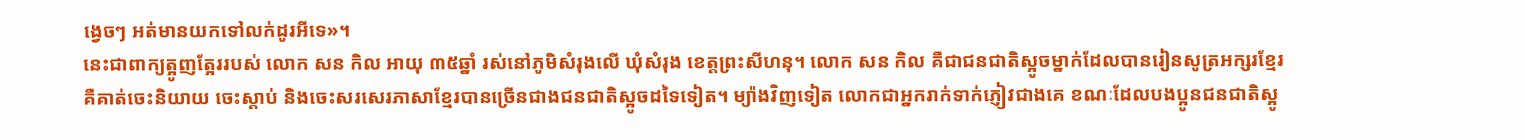ង្វេចៗ អត់មានយកទៅលក់ដូរអីទេ»។
នេះជាពាក្យត្អូញត្អែររបស់ លោក សន កិល អាយុ ៣៥ឆ្នាំ រស់នៅភូមិសំរុងលើ ឃុំសំរុង ខេត្តព្រះសីហនុ។ លោក សន កិល គឺជាជនជាតិស្អូចម្នាក់ដែលបានរៀនសូត្រអក្សរខ្មែរ គឺគាត់ចេះនិយាយ ចេះស្ដាប់ និងចេះសរសេរភាសាខ្មែរបានច្រើនជាងជនជាតិស្អូចដទៃទៀត។ ម្យ៉ាងវិញទៀត លោកជាអ្នករាក់ទាក់ភ្ញៀវជាងគេ ខណៈដែលបងប្អូនជនជាតិស្អូ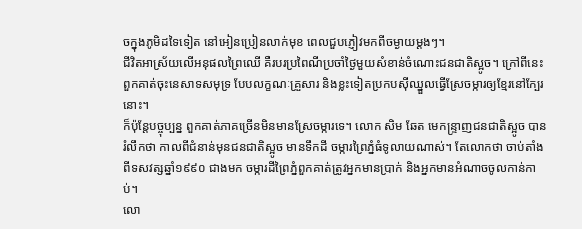ចក្នុងភូមិដទៃទៀត នៅអៀនប្រៀនលាក់មុខ ពេលជួបភ្ញៀវមកពីចម្ងាយម្ដងៗ។
ជីវិតអាស្រ័យលើអនុផលព្រៃឈើ គឺរបរប្រពៃណីប្រចាំថ្ងៃមួយសំខាន់ចំណោះជនជាតិស្អូច។ ក្រៅពីនេះពួកគាត់ចុះនេសាទសមុទ្រ បែបលក្ខណៈគ្រួសារ និងខ្លះទៀតប្រកបស៊ីឈ្នួលធ្វើស្រែចម្ការឲ្យខ្មែរនៅក្បែរនោះ។
ក៏ប៉ុន្តែបច្ចុប្បន្ន ពួកគាត់ភាគច្រើនមិនមានស្រែចម្ការទេ។ លោក សិម ឆែត មេកន្ទ្រាញជនជាតិស្អូច បានរំលឹកថា កាលពីជំនាន់មុនជនជាតិស្អូច មានទឹកដី ចម្ការព្រៃភ្នំធំទូលាយណាស់។ តែលោកថា ចាប់តាំងពីទសវត្សឆ្នាំ១៩៩០ ជាងមក ចម្ការដីព្រៃភ្នំពួកគាត់ត្រូវអ្នកមានប្រាក់ និងអ្នកមានអំណាចចូលកាន់កាប់។
លោ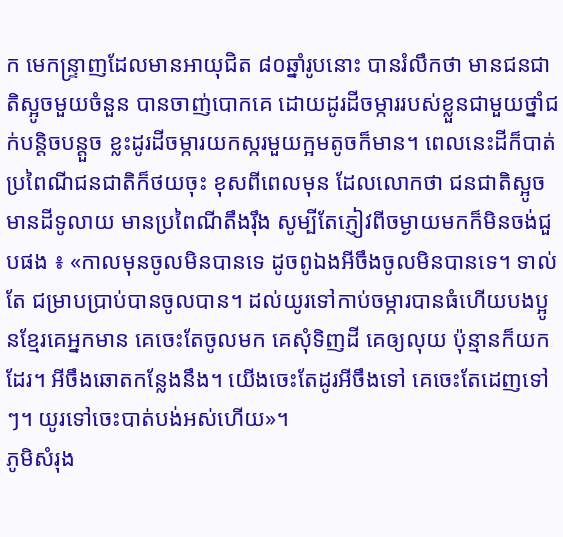ក មេកន្ទ្រាញដែលមានអាយុជិត ៨០ឆ្នាំរូបនោះ បានរំលឹកថា មានជនជាតិស្អូចមួយចំនួន បានចាញ់បោកគេ ដោយដូរដីចម្ការរបស់ខ្លួនជាមួយថ្នាំជក់បន្តិចបន្តួច ខ្លះដូរដីចម្ការយកស្ករមួយក្អមតូចក៏មាន។ ពេលនេះដីក៏បាត់ប្រពៃណីជនជាតិក៏ថយចុះ ខុសពីពេលមុន ដែលលោកថា ជនជាតិស្អូចមានដីទូលាយ មានប្រពៃណីតឹងរ៉ឹង សូម្បីតែភ្ញៀវពីចម្ងាយមកក៏មិនចង់ជួបផង ៖ «កាលមុនចូលមិនបានទេ ដូចពូឯងអីចឹងចូលមិនបានទេ។ ទាល់តែ ជម្រាបប្រាប់បានចូលបាន។ ដល់យូរទៅកាប់ចម្ការបានធំហើយបងប្អូនខ្មែរគេអ្នកមាន គេចេះតែចូលមក គេសុំទិញដី គេឲ្យលុយ ប៉ុន្មានក៏យកដែរ។ អីចឹងឆោតកន្លែងនឹង។ យើងចេះតែដូរអីចឹងទៅ គេចេះតែដេញទៅៗ។ យូរទៅចេះបាត់បង់អស់ហើយ»។
ភូមិសំរុង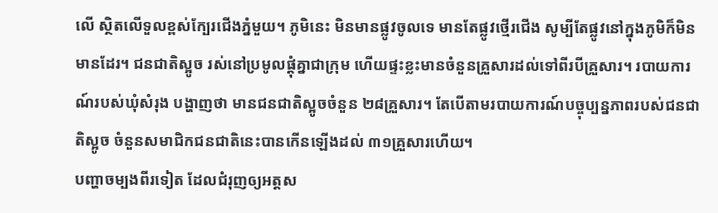លើ ស្ថិតលើទួលខ្ពស់ក្បែរជើងភ្នំមួយ។ ភូមិនេះ មិនមានផ្លូវចូលទេ មានតែផ្លូវថ្មើរជើង សូម្បីតែផ្លូវនៅក្នុងភូមិក៏មិនមានដែរ។ ជនជាតិស្អូច រស់នៅប្រមូលផ្ដុំគ្នាជាក្រុម ហើយផ្ទះខ្លះមានចំនួនគ្រួសារដល់ទៅពីរបីគ្រួសារ។ របាយការណ៍របស់ឃុំសំរុង បង្ហាញថា មានជនជាតិស្អូចចំនួន ២៨គ្រួសារ។ តែបើតាមរបាយការណ៍បច្ចុប្បន្នភាពរបស់ជនជាតិស្អូច ចំនួនសមាជិកជនជាតិនេះបានកើនឡើងដល់ ៣១គ្រួសារហើយ។
បញ្ហាចម្បងពីរទៀត ដែលជំរុញឲ្យអត្តស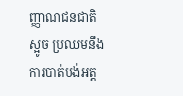ញ្ញាណជនជាតិស្អូច ប្រឈមនឹងការបាត់បង់អត្ត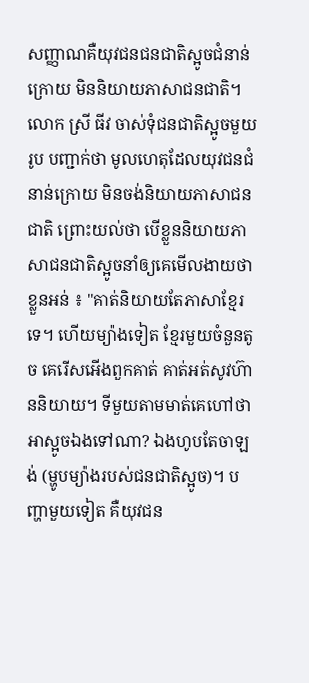សញ្ញាណគឺយុវជនជនជាតិស្អូចជំនាន់ក្រោយ មិននិយាយភាសាជនជាតិ។
លោក ស្រី ធីវ ចាស់ទុំជនជាតិស្អូចមួយរូប បញ្ជាក់ថា មូលហេតុដែលយុវជនជំនាន់ក្រោយ មិនចង់និយាយភាសាជនជាតិ ព្រោះយល់ថា បើខ្លួននិយាយភាសាជនជាតិស្អូចនាំឲ្យគេមើលងាយថាខ្លួនអន់ ៖ "គាត់និយាយតែភាសាខ្មែរទេ។ ហើយម្យ៉ាងទៀត ខ្មែរមួយចំនួនតូច គេរើសអើងពួកគាត់ គាត់អត់សូវហ៊ាននិយាយ។ ទីមួយតាមមាត់គេហៅថា អាស្អូចឯងទៅណា? ឯងហូបតែចាឡង់ (ម្ហូបម្យ៉ាងរបស់ជនជាតិស្អូច)។ បញ្ហាមួយទៀត គឺយុវជន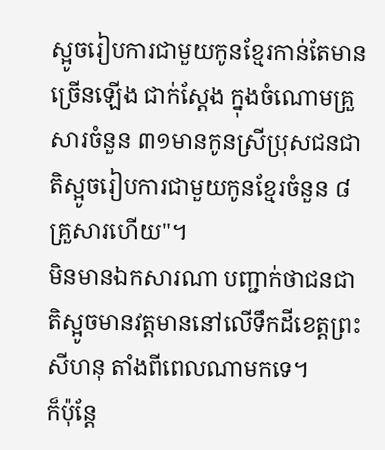ស្អូចរៀបការជាមួយកូនខ្មែរកាន់តែមានច្រើនឡើង ជាក់ស្ដែង ក្នុងចំណោមគ្រួសារចំនួន ៣១មានកូនស្រីប្រុសជនជាតិស្អូចរៀបការជាមួយកូនខ្មែរចំនួន ៨គ្រួសារហើយ"។
មិនមានឯកសារណា បញ្ជាក់ថាជនជាតិស្អូចមានវត្តមាននៅលើទឹកដីខេត្តព្រះសីហនុ តាំងពីពេលណាមកទេ។
ក៏ប៉ុន្តែ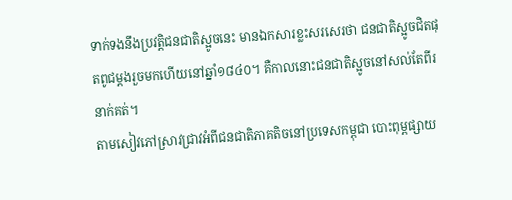ទាក់ទងនឹងប្រវត្តិជនជាតិស្អូចនេះ មានឯកសារខ្លះសរសេរថា ជនជាតិស្អូចជិតផុតពូជម្ដងរួចមកហើយនៅឆ្នាំ១៨៤០។ គឺកាលនោះជនជាតិស្អូចនៅសល់តែពីរនាក់គត់។
តាមសៀវភៅស្រាវជ្រាវអំពីជនជាតិភាគតិចនៅប្រទេសកម្ពុជា បោះពុម្ពផ្សាយ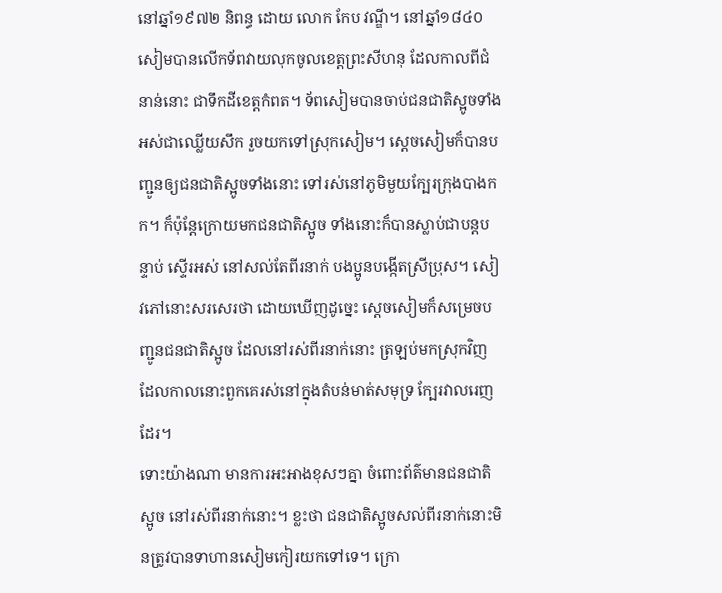នៅឆ្នាំ១៩៧២ និពន្ធ ដោយ លោក កែប វណ្ឌី។ នៅឆ្នាំ១៨៤០ សៀមបានលើកទ័ពវាយលុកចូលខេត្តព្រះសីហនុ ដែលកាលពីជំនាន់នោះ ជាទឹកដីខេត្តកំពត។ ទ័ពសៀមបានចាប់ជនជាតិស្អូចទាំងអស់ជាឈ្លើយសឹក រួចយកទៅស្រុកសៀម។ ស្ដេចសៀមក៏បានបញ្ជូនឲ្យជនជាតិស្អូចទាំងនោះ ទៅរស់នៅភូមិមួយក្បែរក្រុងបាងកក។ ក៏ប៉ុន្តែក្រោយមកជនជាតិស្អូច ទាំងនោះក៏បានស្លាប់ជាបន្តបន្ទាប់ ស្ទើរអស់ នៅសល់តែពីរនាក់ បងប្អូនបង្កើតស្រីប្រុស។ សៀវភៅនោះសរសេរថា ដោយឃើញដូច្នេះ ស្ដេចសៀមក៏សម្រេចបញ្ជូនជនជាតិស្អូច ដែលនៅរស់ពីរនាក់នោះ ត្រឡប់មកស្រុកវិញ ដែលកាលនោះពួកគេរស់នៅក្នុងតំបន់មាត់សមុទ្រ ក្បែរវាលរេញដែរ។
ទោះយ៉ាងណា មានការអះអាងខុសៗគ្នា ចំពោះព័ត៌មានជនជាតិស្អូច នៅរស់ពីរនាក់នោះ។ ខ្លះថា ជនជាតិស្អូចសល់ពីរនាក់នោះមិនត្រូវបានទាហានសៀមកៀរយកទៅទេ។ ក្រោ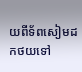យពីទ័ពសៀមដកថយទៅ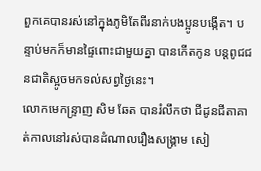ពួកគេបានរស់នៅក្នុងភូមិតែពីរនាក់បងប្អូនបង្កើត។ បន្ទាប់មកក៏មានផ្ទៃពោះជាមួយគ្នា បានកើតកូន បន្តពូជជនជាតិស្អូចមកទល់សព្វថ្ងៃនេះ។
លោកមេកន្ទ្រាញ សិម ឆែត បានរំលឹកថា ជីដូនជីតាគាត់កាលនៅរស់បានដំណាលរឿងសង្គ្រាម សៀ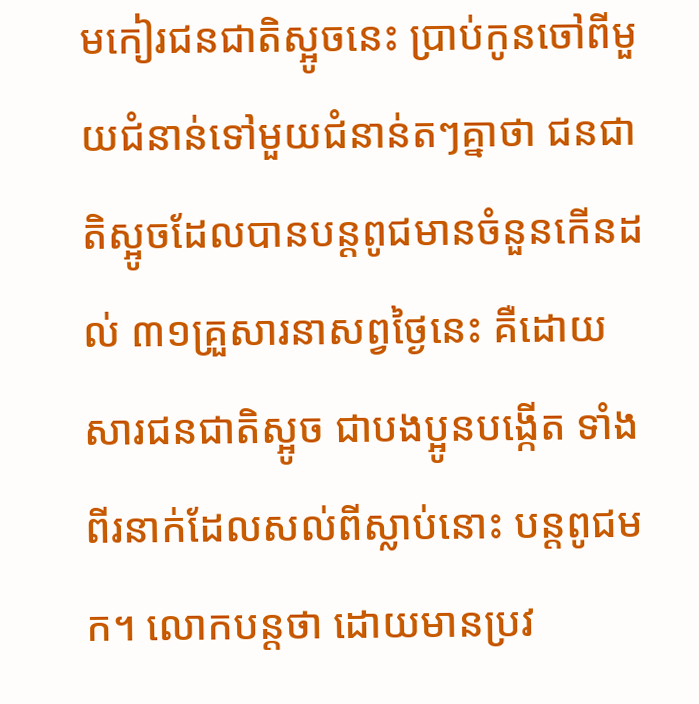មកៀរជនជាតិស្អូចនេះ ប្រាប់កូនចៅពីមួយជំនាន់ទៅមួយជំនាន់តៗគ្នាថា ជនជាតិស្អូចដែលបានបន្តពូជមានចំនួនកើនដល់ ៣១គ្រួសារនាសព្វថ្ងៃនេះ គឺដោយសារជនជាតិស្អូច ជាបងប្អូនបង្កើត ទាំងពីរនាក់ដែលសល់ពីស្លាប់នោះ បន្តពូជមក។ លោកបន្តថា ដោយមានប្រវ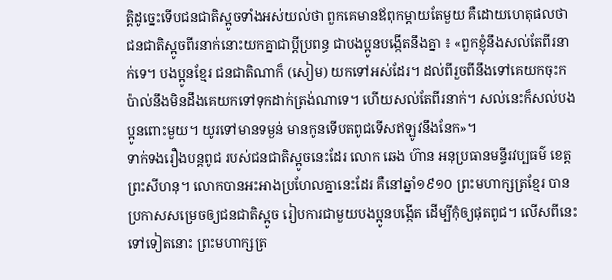ត្តិដូច្នេះទើបជនជាតិស្អូចទាំងអស់យល់ថា ពួកគេមានឪពុកម្ដាយតែមួយ គឺដោយហេតុផលថា ជនជាតិស្អូចពីរនាក់នោះយកគ្នាជាប្ដីប្រពន្ធ ជាបងប្អូនបង្កើតនឹងគ្នា ៖ «ពួកខ្ញុំនឹងសល់តែពីរនាក់ទេ។ បងប្អូនខ្មែរ ជនជាតិណាក៏ (សៀម) យកទៅអស់ដែរ។ ដល់ពីរួចពីនឹងទៅគេយកចុះកប៉ាល់នឹងមិនដឹងគេយកទៅទុកដាក់ត្រង់ណាទេ។ ហើយសល់តែពីរនាក់។ សល់នេះក៏សល់បងប្អូនពោះមួយ។ យូរទៅមានទម្ងន់ មានកូនទើបតពូជទើសឥឡូវនឹងនែក»។
ទាក់ទងរឿងបន្តពូជ របស់ជនជាតិស្អូចនេះដែរ លោក ឆេង ហ៊ាន អនុប្រធានមន្ទីរវប្បធម៌ ខេត្តព្រះសីហនុ។ លោកបានអះអាងប្រហែលគ្នានេះដែរ គឺនៅឆ្នាំ១៩១០ ព្រះមហាក្សត្រខ្មែរ បានប្រកាសសម្រេចឲ្យជនជាតិស្អូច រៀបការជាមួយបងប្អូនបង្កើត ដើម្បីកុំឲ្យផុតពូជ។ លើសពីនេះ ទៅទៀតនោះ ព្រះមហាក្សត្រ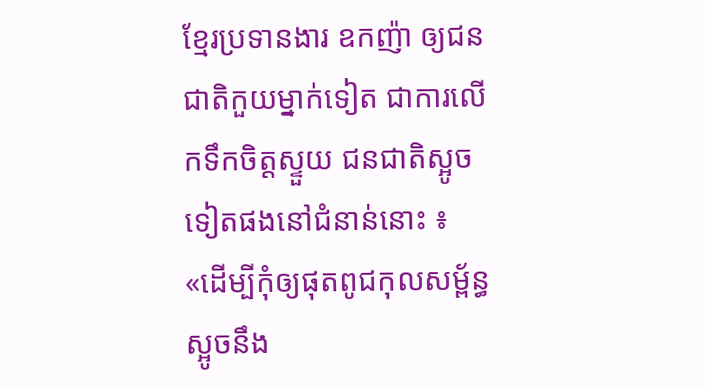ខ្មែរប្រទានងារ ឧកញ៉ា ឲ្យជនជាតិកួយម្នាក់ទៀត ជាការលើកទឹកចិត្តស្ទួយ ជនជាតិស្អូចទៀតផងនៅជំនាន់នោះ ៖ «ដើម្បីកុំឲ្យផុតពូជកុលសម្ព័ន្ធស្អូចនឹង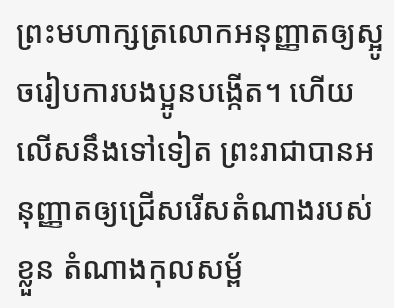ព្រះមហាក្សត្រលោកអនុញ្ញាតឲ្យស្អូចរៀបការបងប្អូនបង្កើត។ ហើយលើសនឹងទៅទៀត ព្រះរាជាបានអនុញ្ញាតឲ្យជ្រើសរើសតំណាងរបស់ខ្លួន តំណាងកុលសម្ព័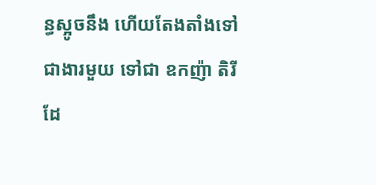ន្ធស្អូចនឹង ហើយតែងតាំងទៅជាងារមួយ ទៅជា ឧកញ៉ា តិរី ដែ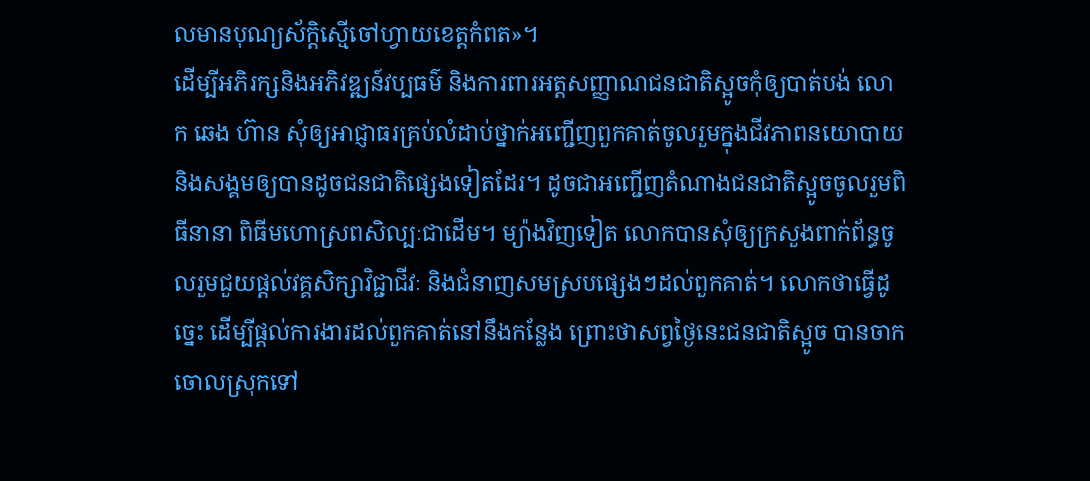លមានបុណ្យស័ក្ដិស្មើចៅហ្វាយខេត្តកំពត»។
ដើម្បីអភិរក្សនិងអភិវឌ្ឍន៍វប្បធម៌ និងការពារអត្តសញ្ញាណជនជាតិស្អូចកុំឲ្យបាត់បង់ លោក ឆេង ហ៊ាន សុំឲ្យអាជ្ញាធរគ្រប់លំដាប់ថ្នាក់អញ្ជើញពួកគាត់ចូលរួមក្នុងជីវភាពនយោបាយ និងសង្គមឲ្យបានដូចជនជាតិផ្សេងទៀតដែរ។ ដូចជាអញ្ជើញតំណាងជនជាតិស្អូចចូលរួមពិធីនានា ពិធីមហោស្រពសិល្បៈជាដើម។ ម្យ៉ាងវិញទៀត លោកបានសុំឲ្យក្រសួងពាក់ព័ន្ធចូលរួមជួយផ្ដល់វគ្គសិក្សាវិជ្ជាជីវៈ និងជំនាញសមស្របផ្សេងៗដល់ពួកគាត់។ លោកថាធ្វើដូច្នេះ ដើម្បីផ្ដល់ការងារដល់ពួកគាត់នៅនឹងកន្លែង ព្រោះថាសព្វថ្ងៃនេះជនជាតិស្អូច បានចាកចោលស្រុកទៅ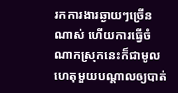រកការងារឆ្ងាយៗច្រើនណាស់ ហើយការធ្វើចំណាកស្រុកនេះក៏ជាមូលហេតុមួយបណ្ដាលឲ្យបាត់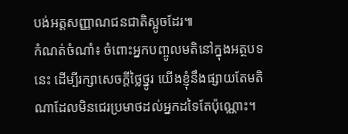បង់អត្តសញ្ញាណជនជាតិស្អូចដែរ៕
កំណត់ចំណាំ៖ ចំពោះអ្នកបញ្ចូលមតិនៅក្នុងអត្ថបទនេះ ដើម្បីរក្សាសេចក្ដីថ្លៃថ្នូរ យើងខ្ញុំនឹងផ្សាយតែមតិណាដែលមិនជេរប្រមាថដល់អ្នកដទៃតែប៉ុណ្ណោះ។